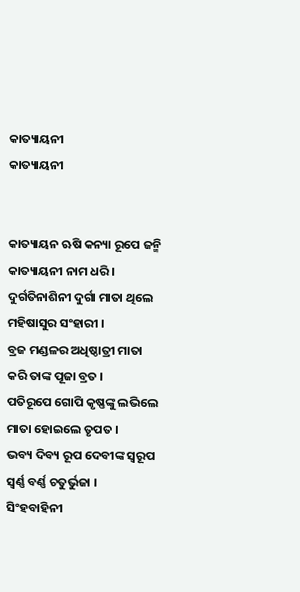କାତ୍ୟାୟନୀ
କାତ୍ୟାୟନୀ


କାତ୍ୟାୟନ ଋଷି କନ୍ୟା ରୂପେ ଜନ୍ମି
କାତ୍ୟାୟନୀ ନାମ ଧରି ।
ଦୁର୍ଗତିନାଶିନୀ ଦୁର୍ଗା ମାତା ଥିଲେ
ମହିଷାସୁର ସଂହାରୀ ।
ବ୍ରଜ ମଣ୍ଡଳର ଅଧିଷ୍ଠାତ୍ରୀ ମାତା
କରି ତାଙ୍କ ପୂଜା ବ୍ରତ ।
ପତିରୂପେ ଗୋପି କୃଷ୍ଣଙ୍କୁ ଲଭିଲେ
ମାତା ହୋଇଲେ ତୃପତ ।
ଭବ୍ୟ ଦିବ୍ୟ ରୂପ ଦେବୀଙ୍କ ସ୍ୱରୂପ
ସ୍ୱର୍ଣ୍ଣ ବର୍ଣ୍ଣ ଚତୁର୍ଭୁଜା ।
ସିଂହବାହିନୀ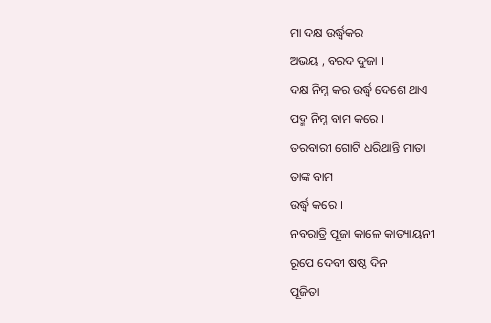ମା ଦକ୍ଷ ଉର୍ଦ୍ଧ୍ଵକର
ଅଭୟ , ବରଦ ଦୁଜା ।
ଦକ୍ଷ ନିମ୍ନ କର ଉର୍ଦ୍ଧ୍ଵ ଦେଶେ ଥାଏ
ପଦ୍ମ ନିମ୍ନ ବାମ କରେ ।
ତରବାରୀ ଗୋଟି ଧରିଥାନ୍ତି ମାତା
ତାଙ୍କ ବାମ
ଉର୍ଦ୍ଧ୍ଵ କରେ ।
ନବରାତ୍ରି ପୂଜା କାଳେ କାତ୍ୟାୟନୀ
ରୂପେ ଦେବୀ ଷଷ୍ଠ ଦିନ
ପୂଜିତା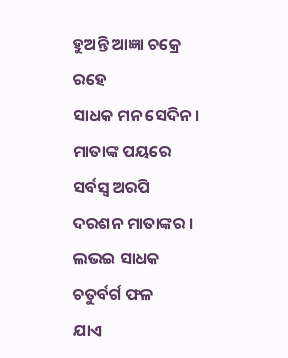ହୁଅନ୍ତି ଆଜ୍ଞା ଚକ୍ରେ ରହେ
ସାଧକ ମନ ସେଦିନ ।
ମାତାଙ୍କ ପୟରେ ସର୍ବସ୍ଵ ଅରପି
ଦରଶନ ମାତାଙ୍କର ।
ଲଭଇ ସାଧକ ଚତୁର୍ବର୍ଗ ଫଳ
ଯାଏ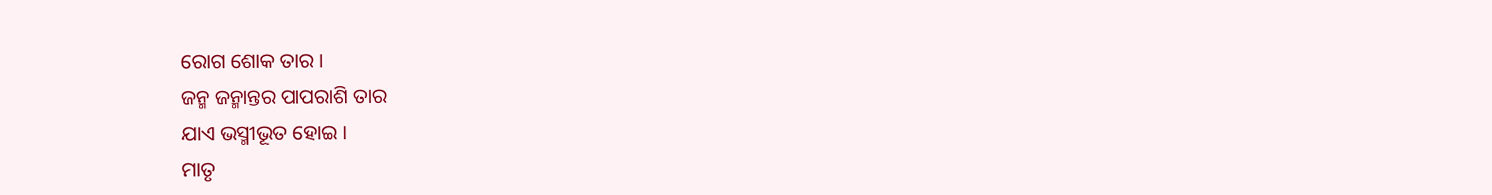ରୋଗ ଶୋକ ତାର ।
ଜନ୍ମ ଜନ୍ମାନ୍ତର ପାପରାଶି ତାର
ଯାଏ ଭସ୍ମୀଭୂତ ହୋଇ ।
ମାତୃ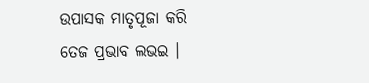ଉପାସକ ମାତୃପୂଜା କରି
ତେଜ ପ୍ରଭାବ ଲଭଇ ।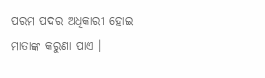ପରମ ପଦର ଅଧିକାରୀ ହୋଇ
ମାତାଙ୍କ କରୁଣା ପାଏ ।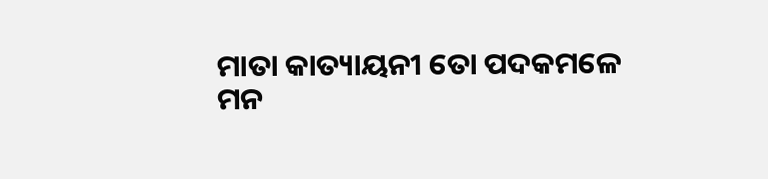ମାତା କାତ୍ୟାୟନୀ ତୋ ପଦକମଳେ
ମନ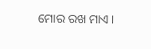ମୋର ରଖ ମାଏ ।